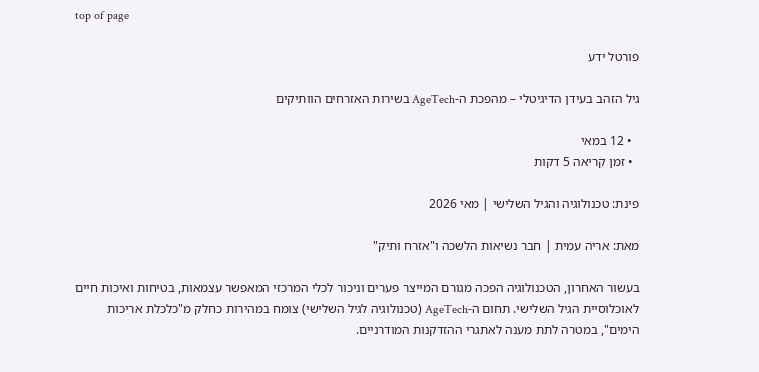top of page

פורטל ידע

גיל הזהב בעידן הדיגיטלי – מהפכת ה-AgeTech בשירות האזרחים הוותיקים

  • 12 במאי
  • זמן קריאה 5 דקות

פינת: טכנולוגיה והגיל השלישי | מאי 2026

מאת: אריה עמית | חבר נשיאות הלשכה ו"אזרח ותיק"

בעשור האחרון, הטכנולוגיה הפכה מגורם המייצר פערים וניכור לכלי המרכזי המאפשר עצמאות, בטיחות ואיכות חיים לאוכלוסיית הגיל השלישי. תחום ה-AgeTech (טכנולוגיה לגיל השלישי) צומח במהירות כחלק מ"כלכלת אריכות הימים", במטרה לתת מענה לאתגרי ההזדקנות המודרניים.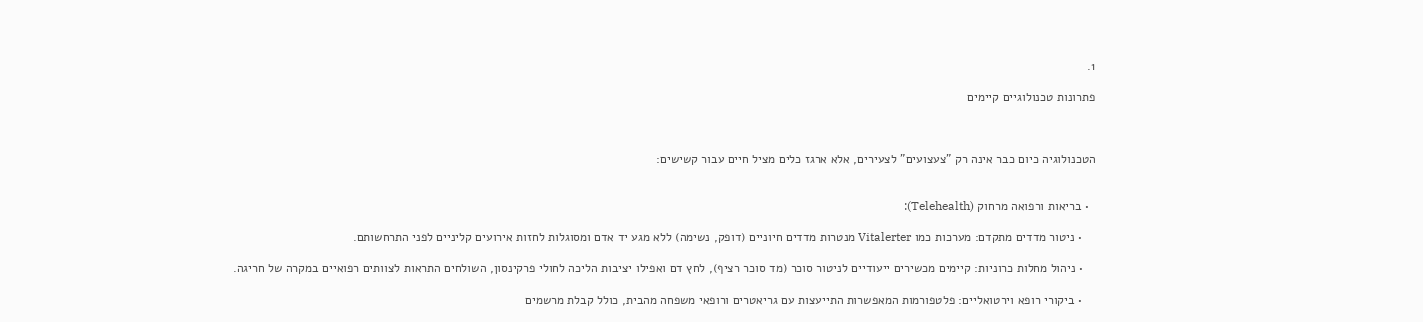1.

פתרונות טכנולוגיים קיימים



הטכנולוגיה כיום כבר אינה רק "צעצועים" לצעירים, אלא ארגז כלים מציל חיים עבור קשישים:


  • בריאות ורפואה מרחוק (Telehealth):

    • ניטור מדדים מתקדם: מערכות כמו Vitalerter מנטרות מדדים חיוניים (דופק, נשימה) ללא מגע יד אדם ומסוגלות לחזות אירועים קליניים לפני התרחשותם.

    • ניהול מחלות כרוניות: קיימים מכשירים ייעודיים לניטור סוכר (מד סוכר רציף), לחץ דם ואפילו יציבות הליכה לחולי פרקינסון, השולחים התראות לצוותים רפואיים במקרה של חריגה.

    • ביקורי רופא וירטואליים: פלטפורמות המאפשרות התייעצות עם גריאטרים ורופאי משפחה מהבית, כולל קבלת מרשמים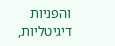והפניות דיגיטליות,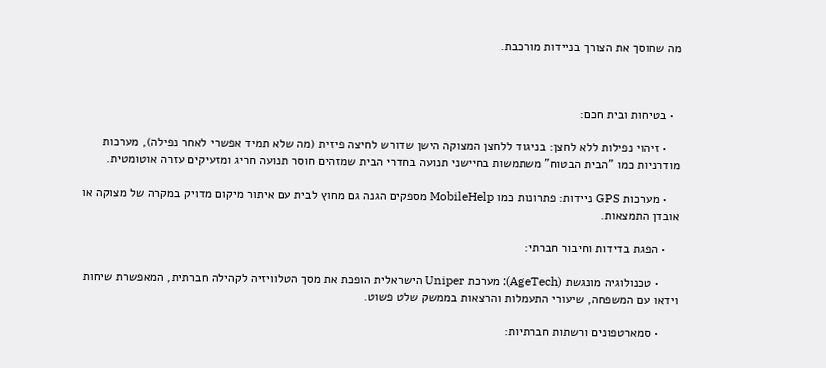מה שחוסך את הצורך בניידות מורכבת.



  • בטיחות ובית חכם:

    • זיהוי נפילות ללא לחצן: בניגוד ללחצן המצוקה הישן שדורש לחיצה פיזית (מה שלא תמיד אפשרי לאחר נפילה), מערכות מודרניות כמו "הבית הבטוח" משתמשות בחיישני תנועה בחדרי הבית שמזהים חוסר תנועה חריג ומזעיקים עזרה אוטומטית.

    • מערכות GPS ניידות: פתרונות כמו MobileHelp מספקים הגנה גם מחוץ לבית עם איתור מיקום מדויק במקרה של מצוקה או אובדן התמצאות.

    • הפגת בדידות וחיבור חברתי:

      • טכנולוגיה מונגשת (AgeTech): מערכת Uniper הישראלית הופכת את מסך הטלוויזיה לקהילה חברתית, המאפשרת שיחות וידאו עם המשפחה, שיעורי התעמלות והרצאות בממשק שלט פשוט.

      • סמארטפונים ורשתות חברתיות: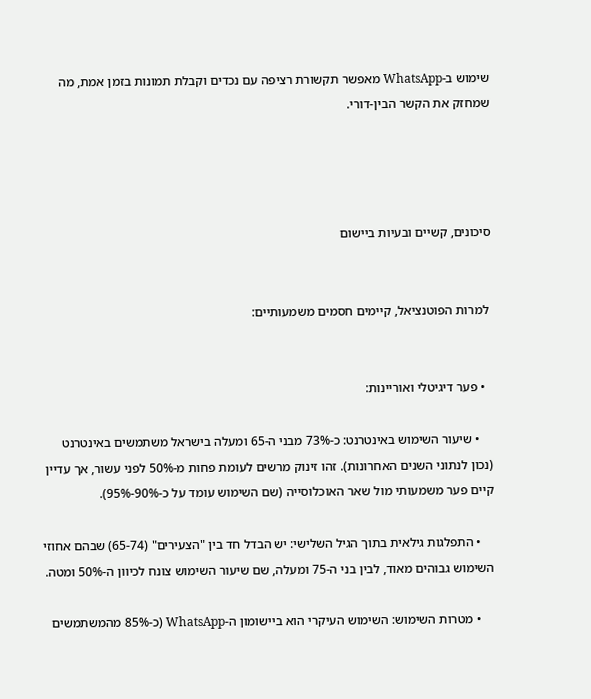שימוש ב-WhatsApp מאפשר תקשורת רציפה עם נכדים וקבלת תמונות בזמן אמת, מה שמחזק את הקשר הבין-דורי.




סיכונים, קשיים ובעיות ביישום


 למרות הפוטנציאל, קיימים חסמים משמעותיים:


  • פער דיגיטלי ואוריינות:

    • שיעור השימוש באינטרנט: כ-73% מבני ה-65 ומעלה בישראל משתמשים באינטרנט (נכון לנתוני השנים האחרונות). זהו זינוק מרשים לעומת פחות מ-50% לפני עשור, אך עדיין קיים פער משמעותי מול שאר האוכלוסייה (שם השימוש עומד על כ-90%-95%).

    • התפלגות גילאית בתוך הגיל השלישי: יש הבדל חד בין "הצעירים" (65-74) שבהם אחוזי השימוש גבוהים מאוד, לבין בני ה-75 ומעלה, שם שיעור השימוש צונח לכיוון ה-50% ומטה.

    • מטרות השימוש: השימוש העיקרי הוא ביישומון ה-WhatsApp (כ-85% מהמשתמשים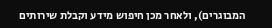המבוגרים), ולאחר מכן חיפוש מידע וקבלת שירותים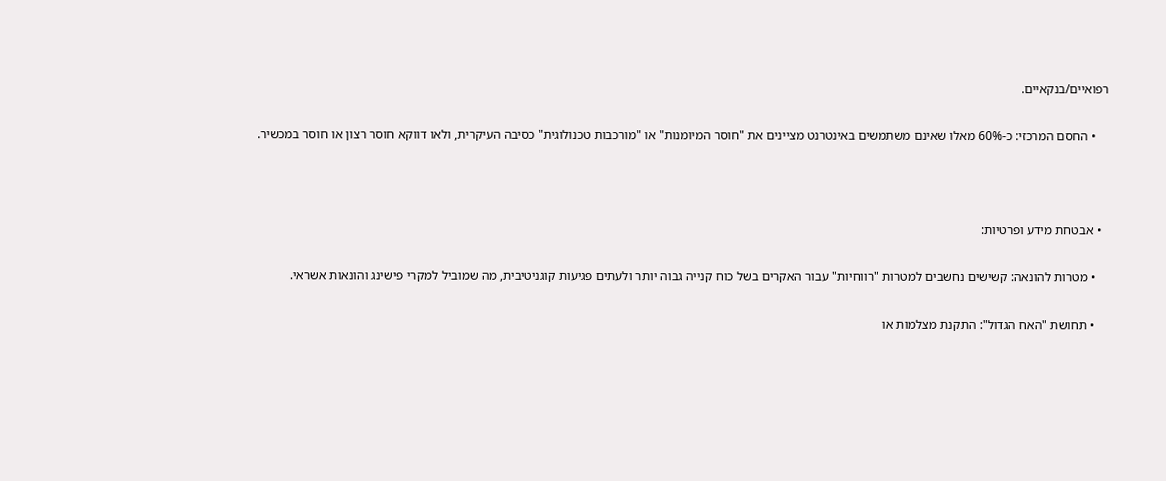רפואיים/בנקאיים.

    • החסם המרכזי: כ-60% מאלו שאינם משתמשים באינטרנט מציינים את "חוסר המיומנות" או "מורכבות טכנולוגית" כסיבה העיקרית, ולאו דווקא חוסר רצון או חוסר במכשיר.



  • אבטחת מידע ופרטיות:

    • מטרות להונאה: קשישים נחשבים למטרות "רווחיות" עבור האקרים בשל כוח קנייה גבוה יותר ולעתים פגיעות קוגניטיבית, מה שמוביל למקרי פישינג והונאות אשראי.

    • תחושת "האח הגדול": התקנת מצלמות או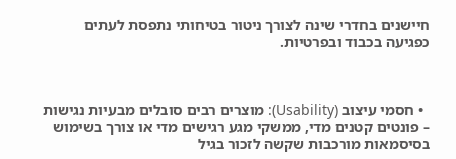חיישנים בחדרי שינה לצורך ניטור בטיחותי נתפסת לעתים כפגיעה בכבוד ובפרטיות.



  • חסמי עיצוב (Usability): מוצרים רבים סובלים מבעיות נגישות – פונטים קטנים מדי, ממשקי מגע רגישים מדי או צורך בשימוש בסיסמאות מורכבות שקשה לזכור בגיל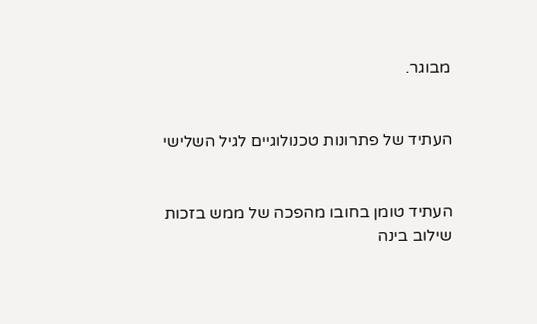מבוגר.


העתיד של פתרונות טכנולוגיים לגיל השלישי


העתיד טומן בחובו מהפכה של ממש בזכות שילוב בינה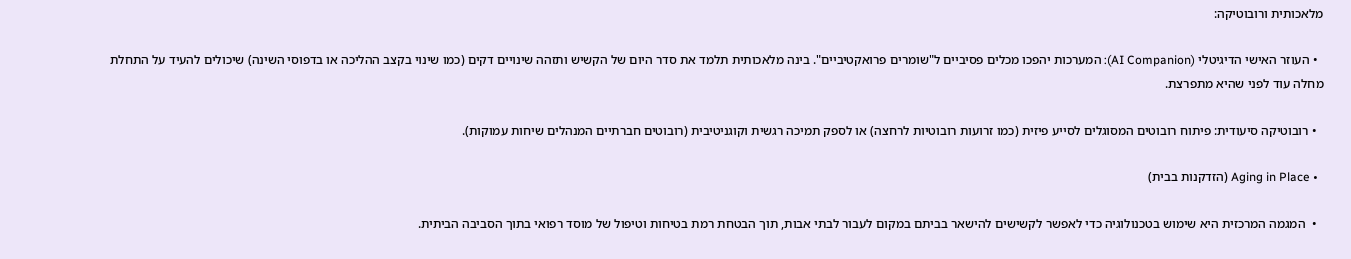מלאכותית ורובוטיקה:

  • העוזר האישי הדיגיטלי (AI Companion): המערכות יהפכו מכלים פסיביים ל"שומרים פרואקטיביים". בינה מלאכותית תלמד את סדר היום של הקשיש ותזהה שינויים דקים (כמו שינוי בקצב ההליכה או בדפוסי השינה) שיכולים להעיד על התחלת מחלה עוד לפני שהיא מתפרצת.

  • רובוטיקה סיעודית: פיתוח רובוטים המסוגלים לסייע פיזית (כמו זרועות רובוטיות לרחצה) או לספק תמיכה רגשית וקוגניטיבית (רובוטים חברתיים המנהלים שיחות עמוקות).

  • Aging in Place (הזדקנות בבית)

  •  המגמה המרכזית היא שימוש בטכנולוגיה כדי לאפשר לקשישים להישאר בביתם במקום לעבור לבתי אבות, תוך הבטחת רמת בטיחות וטיפול של מוסד רפואי בתוך הסביבה הביתית.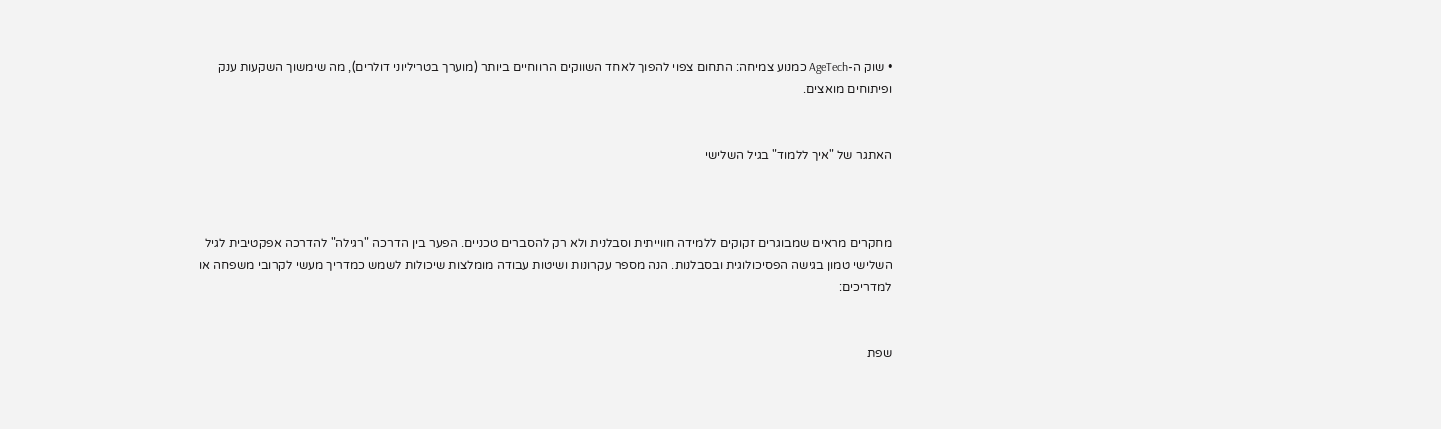• שוק ה-AgeTech כמנוע צמיחה: התחום צפוי להפוך לאחד השווקים הרווחיים ביותר (מוערך בטריליוני דולרים), מה שימשוך השקעות ענק ופיתוחים מואצים.


האתגר של "איך ללמוד" בגיל השלישי



מחקרים מראים שמבוגרים זקוקים ללמידה חווייתית וסבלנית ולא רק להסברים טכניים. הפער בין הדרכה "רגילה" להדרכה אפקטיבית לגיל השלישי טמון בגישה הפסיכולוגית ובסבלנות. הנה מספר עקרונות ושיטות עבודה מומלצות שיכולות לשמש כמדריך מעשי לקרובי משפחה או למדריכים:


שפת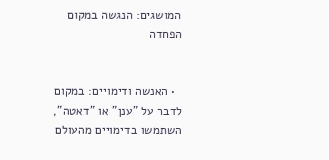המושגים: הנגשה במקום הפחדה


  • האנשה ודימויים: במקום לדבר על "ענן" או "דאטה", השתמשו בדימויים מהעולם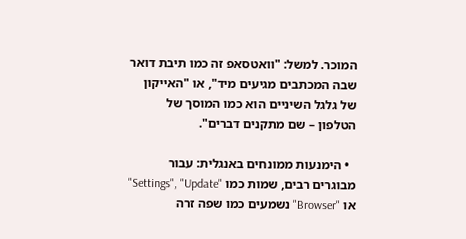המוכר. למשל: "וואטסאפ זה כמו תיבת דואר שבה המכתבים מגיעים מיד", או "האייקון של גלגל השיניים הוא כמו המוסך של הטלפון – שם מתקנים דברים".

  • הימנעות ממונחים באנגלית: עבור מבוגרים רבים, שמות כמו "Settings", "Update" או "Browser" נשמעים כמו שפה זרה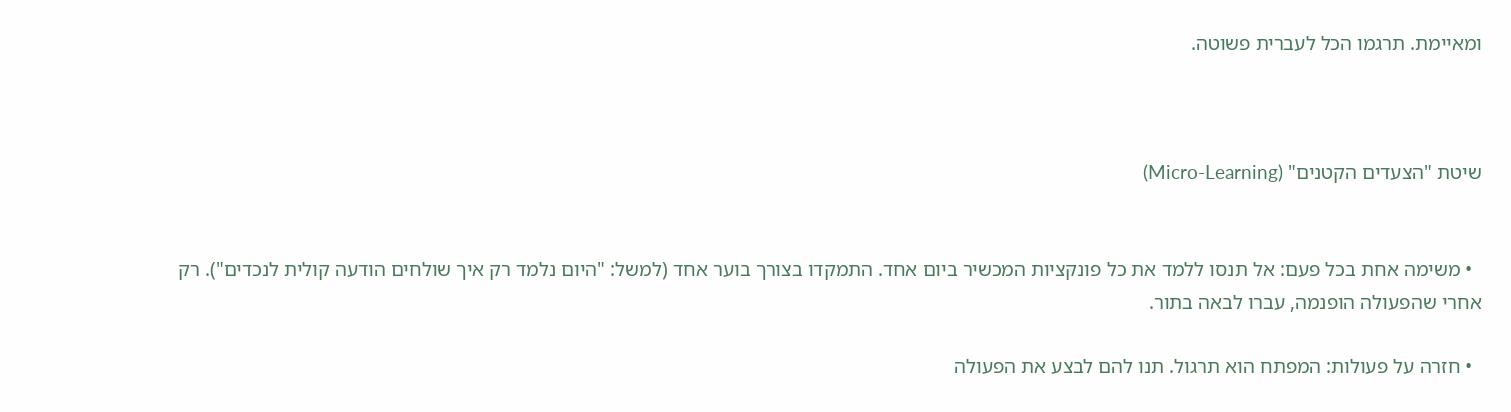ומאיימת. תרגמו הכל לעברית פשוטה.



שיטת "הצעדים הקטנים" (Micro-Learning)


  • משימה אחת בכל פעם: אל תנסו ללמד את כל פונקציות המכשיר ביום אחד. התמקדו בצורך בוער אחד (למשל: "היום נלמד רק איך שולחים הודעה קולית לנכדים"). רק אחרי שהפעולה הופנמה, עברו לבאה בתור.

  • חזרה על פעולות: המפתח הוא תרגול. תנו להם לבצע את הפעולה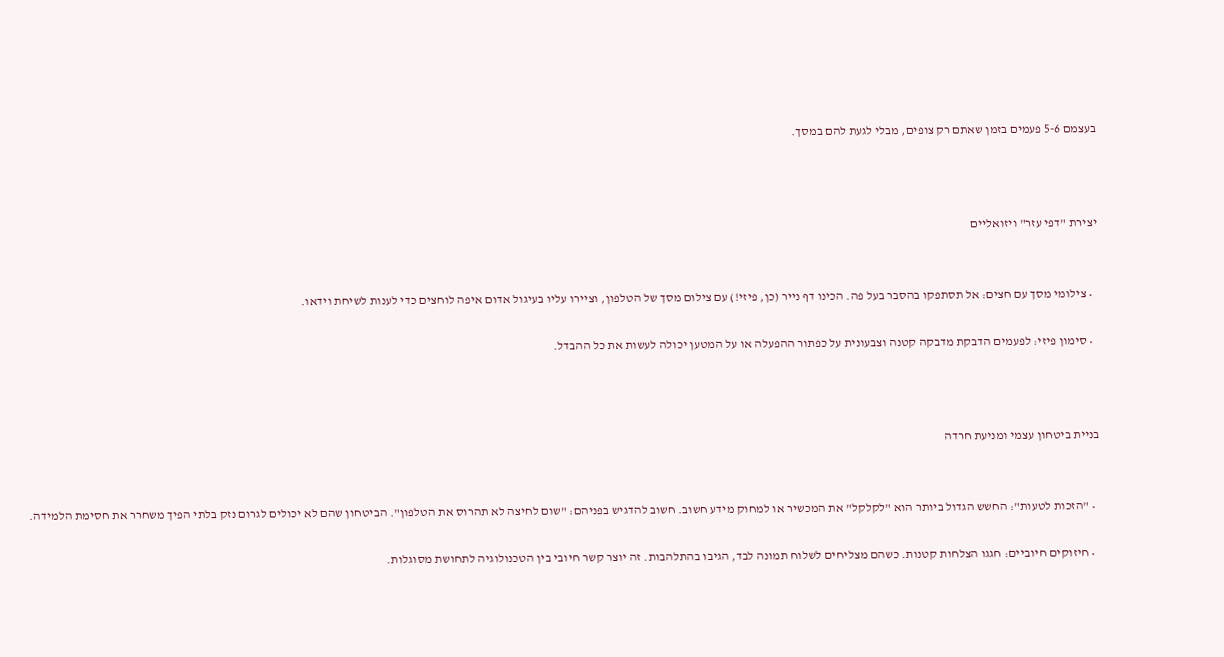בעצמם 5-6 פעמים בזמן שאתם רק צופים, מבלי לגעת להם במסך.



יצירת "דפי עזר" ויזואליים


  • צילומי מסך עם חצים: אל תסתפקו בהסבר בעל פה. הכינו דף נייר (כן, פיזי!) עם צילום מסך של הטלפון, וציירו עליו בעיגול אדום איפה לוחצים כדי לענות לשיחת וידאו.

  • סימון פיזי: לפעמים הדבקת מדבקה קטנה וצבעונית על כפתור ההפעלה או על המטען יכולה לעשות את כל ההבדל.



בניית ביטחון עצמי ומניעת חרדה


  • "הזכות לטעות": החשש הגדול ביותר הוא "לקלקל" את המכשיר או למחוק מידע חשוב. חשוב להדגיש בפניהם: "שום לחיצה לא תהרוס את הטלפון". הביטחון שהם לא יכולים לגרום נזק בלתי הפיך משחרר את חסימת הלמידה.

  • חיזוקים חיוביים: חגגו הצלחות קטנות. כשהם מצליחים לשלוח תמונה לבד, הגיבו בהתלהבות. זה יוצר קשר חיובי בין הטכנולוגיה לתחושת מסוגלות.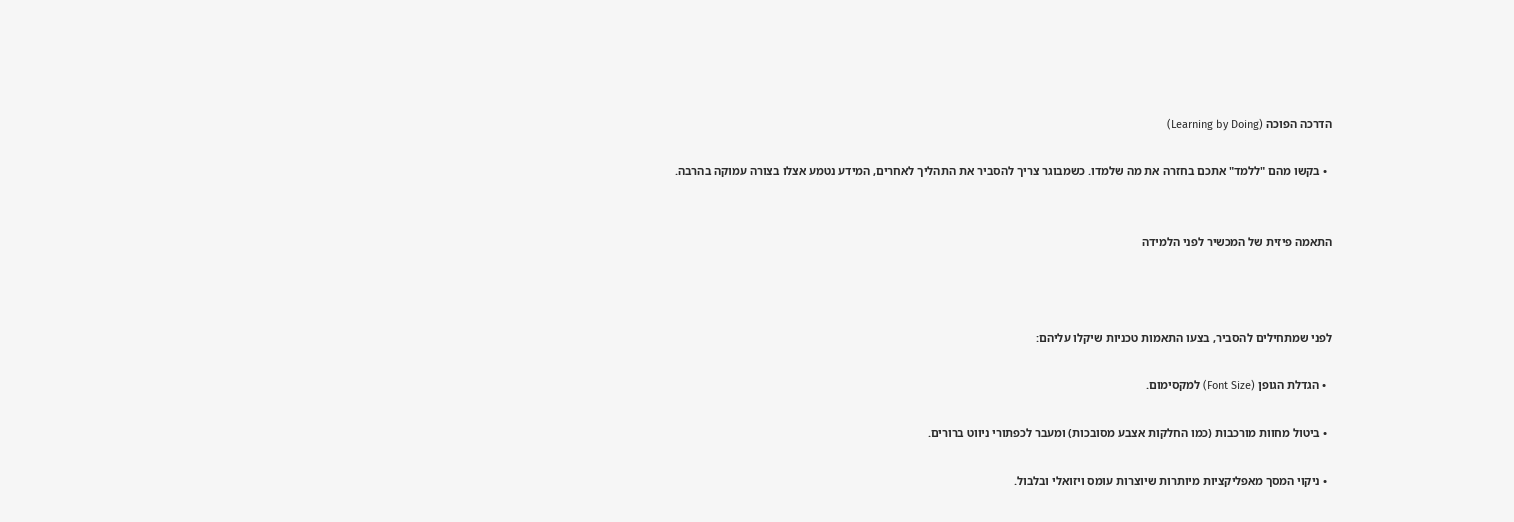הדרכה הפוכה (Learning by Doing)

  • בקשו מהם "ללמד" אתכם בחזרה את מה שלמדו. כשמבוגר צריך להסביר את התהליך לאחרים, המידע נטמע אצלו בצורה עמוקה בהרבה.


התאמה פיזית של המכשיר לפני הלמידה



לפני שמתחילים להסביר, בצעו התאמות טכניות שיקלו עליהם:

  • הגדלת הגופן (Font Size) למקסימום.

  • ביטול מחוות מורכבות (כמו החלקות אצבע מסובכות) ומעבר לכפתורי ניווט ברורים.

  • ניקוי המסך מאפליקציות מיותרות שיוצרות עומס ויזואלי ובלבול.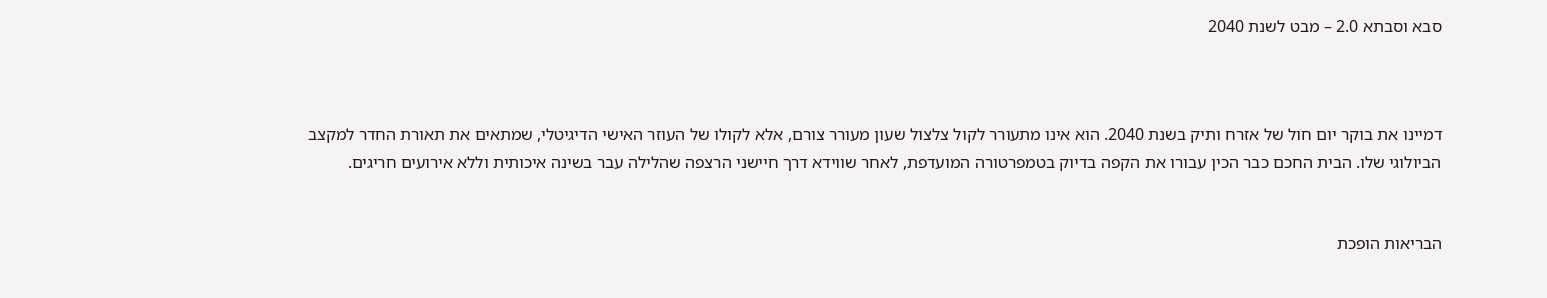סבא וסבתא 2.0 – מבט לשנת 2040



דמיינו את בוקר יום חול של אזרח ותיק בשנת 2040. הוא אינו מתעורר לקול צלצול שעון מעורר צורם, אלא לקולו של העוזר האישי הדיגיטלי, שמתאים את תאורת החדר למקצב הביולוגי שלו. הבית החכם כבר הכין עבורו את הקפה בדיוק בטמפרטורה המועדפת, לאחר שווידא דרך חיישני הרצפה שהלילה עבר בשינה איכותית וללא אירועים חריגים.


הבריאות הופכת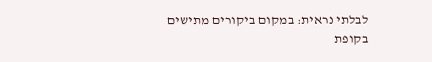לבלתי נראית: במקום ביקורים מתישים בקופת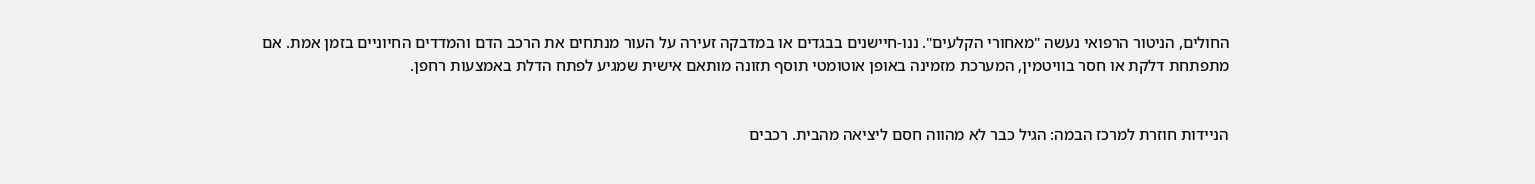החולים, הניטור הרפואי נעשה "מאחורי הקלעים". ננו-חיישנים בבגדים או במדבקה זעירה על העור מנתחים את הרכב הדם והמדדים החיוניים בזמן אמת. אם מתפתחת דלקת או חסר בוויטמין, המערכת מזמינה באופן אוטומטי תוסף תזונה מותאם אישית שמגיע לפתח הדלת באמצעות רחפן.


הניידות חוזרת למרכז הבמה: הגיל כבר לא מהווה חסם ליציאה מהבית. רכבים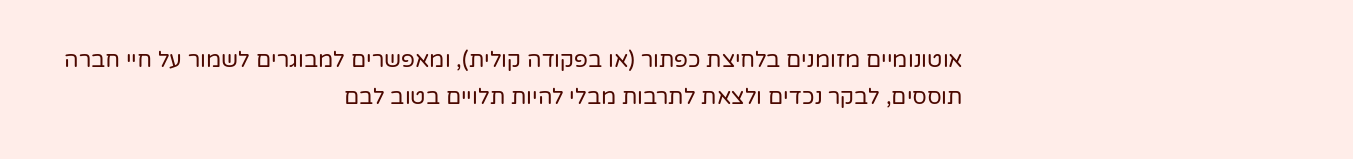אוטונומיים מזומנים בלחיצת כפתור (או בפקודה קולית), ומאפשרים למבוגרים לשמור על חיי חברה תוססים, לבקר נכדים ולצאת לתרבות מבלי להיות תלויים בטוב לבם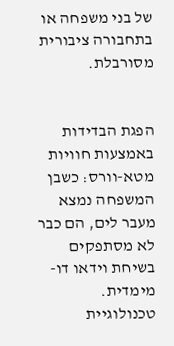של בני משפחה או בתחבורה ציבורית מסורבלת.


הפגת הבדידות באמצעות חוויות מטא-וורס: כשבן המשפחה נמצא מעבר לים, הם כבר לא מסתפקים בשיחת וידאו דו-מימדית. טכנולוגיית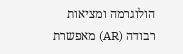הולוגרמה ומציאות רבודה (AR) מאפשרת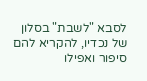לסבא "לשבת" בסלון של נכדיו, להקריא להם סיפור ואפילו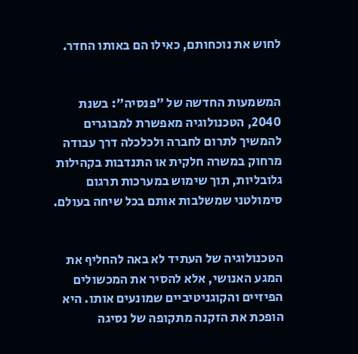לחוש את נוכחותם, כאילו הם באותו החדר.


המשמעות החדשה של "פנסיה": בשנת 2040, הטכנולוגיה מאפשרת למבוגרים להמשיך לתרום לחברה ולכלכלה דרך עבודה מרחוק במשרה חלקית או התנדבות בקהילות גלובליות, תוך שימוש במערכות תרגום סימולטני שמשלבות אותם בכל שיחה בעולם.


הטכנולוגיה של העתיד לא באה להחליף את המגע האנושי, אלא להסיר את המכשולים הפיזיים והקוגניטיביים שמונעים אותו. היא הופכת את הזקנה מתקופה של נסיגה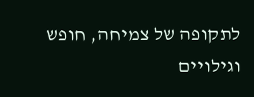לתקופה של צמיחה, חופש וגילויים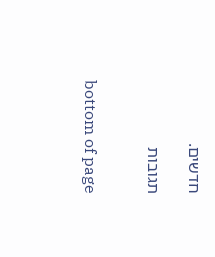חדשים.

תגובות


bottom of page